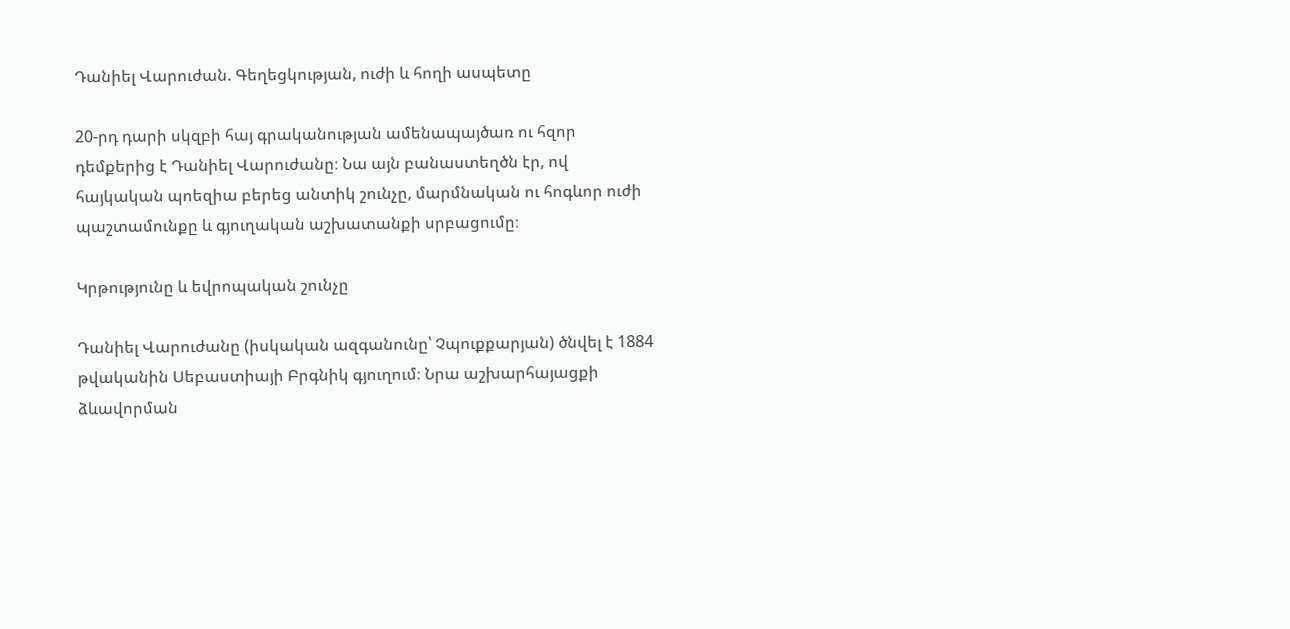Դանիել Վարուժան. Գեղեցկության, ուժի և հողի ասպետը

20-րդ դարի սկզբի հայ գրականության ամենապայծառ ու հզոր դեմքերից է Դանիել Վարուժանը։ Նա այն բանաստեղծն էր, ով հայկական պոեզիա բերեց անտիկ շունչը, մարմնական ու հոգևոր ուժի պաշտամունքը և գյուղական աշխատանքի սրբացումը։

Կրթությունը և եվրոպական շունչը

Դանիել Վարուժանը (իսկական ազգանունը՝ Չպուքքարյան) ծնվել է 1884 թվականին Սեբաստիայի Բրգնիկ գյուղում։ Նրա աշխարհայացքի ձևավորման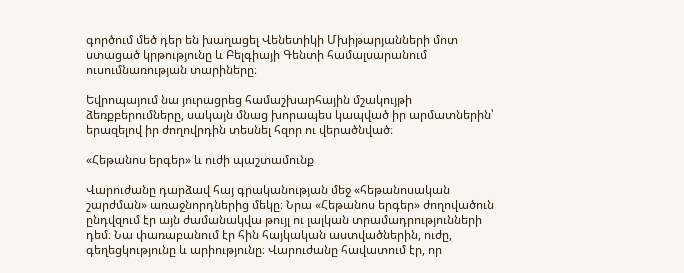գործում մեծ դեր են խաղացել Վենետիկի Մխիթարյանների մոտ ստացած կրթությունը և Բելգիայի Գենտի համալսարանում ուսումնառության տարիները։

Եվրոպայում նա յուրացրեց համաշխարհային մշակույթի ձեռքբերումները, սակայն մնաց խորապես կապված իր արմատներին՝ երազելով իր ժողովրդին տեսնել հզոր ու վերածնված։

«Հեթանոս երգեր» և ուժի պաշտամունք

Վարուժանը դարձավ հայ գրականության մեջ «հեթանոսական շարժման» առաջնորդներից մեկը։ Նրա «Հեթանոս երգեր» ժողովածուն ընդվզում էր այն ժամանակվա թույլ ու լալկան տրամադրությունների դեմ։ Նա փառաբանում էր հին հայկական աստվածներին, ուժը, գեղեցկությունը և արիությունը։ Վարուժանը հավատում էր, որ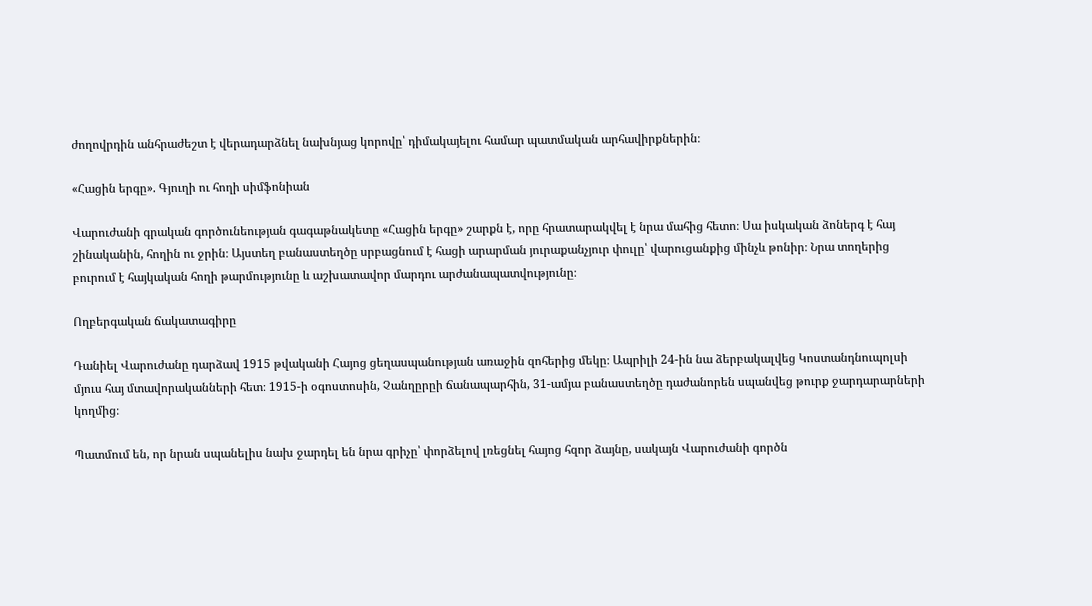ժողովրդին անհրաժեշտ է վերադարձնել նախնյաց կորովը՝ դիմակայելու համար պատմական արհավիրքներին։

«Հացին երգը». Գյուղի ու հողի սիմֆոնիան

Վարուժանի գրական գործունեության գագաթնակետը «Հացին երգը» շարքն է, որը հրատարակվել է նրա մահից հետո։ Սա իսկական ձոներգ է հայ շինականին, հողին ու ջրին։ Այստեղ բանաստեղծը սրբացնում է հացի արարման յուրաքանչյուր փուլը՝ վարուցանքից մինչև թոնիր։ Նրա տողերից բուրում է հայկական հողի թարմությունը և աշխատավոր մարդու արժանապատվությունը։

Ողբերգական ճակատագիրը

Դանիել Վարուժանը դարձավ 1915 թվականի Հայոց ցեղասպանության առաջին զոհերից մեկը։ Ապրիլի 24-ին նա ձերբակալվեց Կոստանդնուպոլսի մյուս հայ մտավորականների հետ։ 1915-ի օգոստոսին, Չանղըրըի ճանապարհին, 31-ամյա բանաստեղծը դաժանորեն սպանվեց թուրք ջարդարարների կողմից։

Պատմում են, որ նրան սպանելիս նախ ջարդել են նրա գրիչը՝ փորձելով լռեցնել հայոց հզոր ձայնը, սակայն Վարուժանի գործն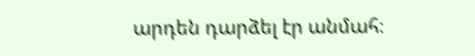արդեն դարձել էր անմահ։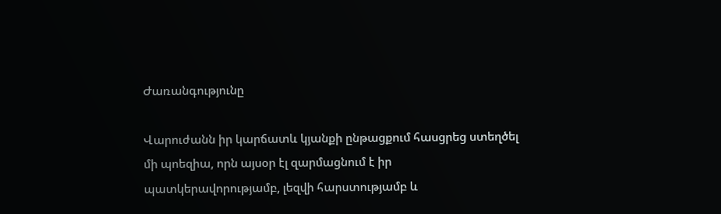Ժառանգությունը

Վարուժանն իր կարճատև կյանքի ընթացքում հասցրեց ստեղծել մի պոեզիա, որն այսօր էլ զարմացնում է իր պատկերավորությամբ, լեզվի հարստությամբ և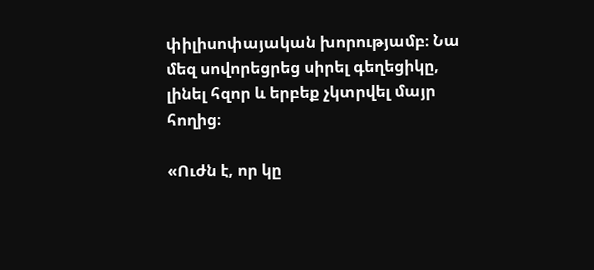փիլիսոփայական խորությամբ։ Նա մեզ սովորեցրեց սիրել գեղեցիկը, լինել հզոր և երբեք չկտրվել մայր հողից։

«Ուժն է, որ կը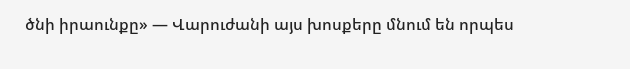ծնի իրաունքը» — Վարուժանի այս խոսքերը մնում են որպես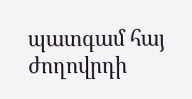պատգամ հայ ժողովրդի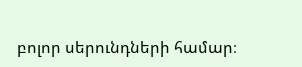բոլոր սերունդների համար։